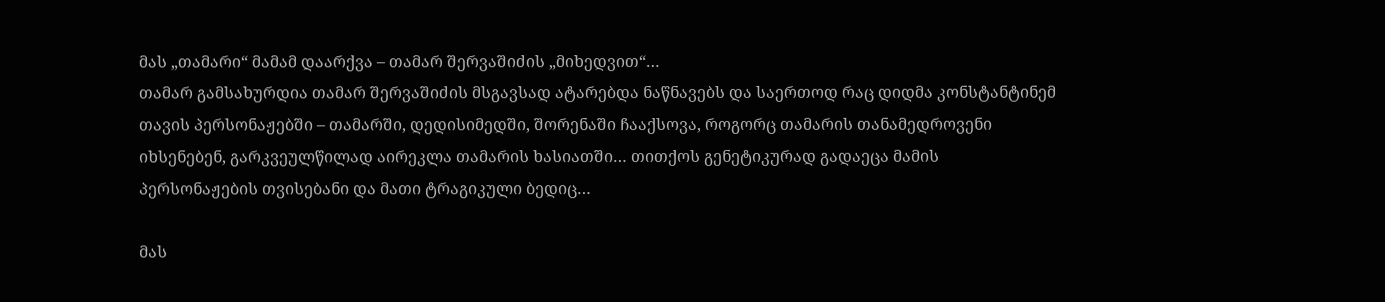მას „თამარი“ მამამ დაარქვა – თამარ შერვაშიძის „მიხედვით“…
თამარ გამსახურდია თამარ შერვაშიძის მსგავსად ატარებდა ნაწნავებს და საერთოდ რაც დიდმა კონსტანტინემ თავის პერსონაჟებში – თამარში, დედისიმედში, შორენაში ჩააქსოვა, როგორც თამარის თანამედროვენი იხსენებენ, გარკვეულწილად აირეკლა თამარის ხასიათში… თითქოს გენეტიკურად გადაეცა მამის პერსონაჟების თვისებანი და მათი ტრაგიკული ბედიც…

მას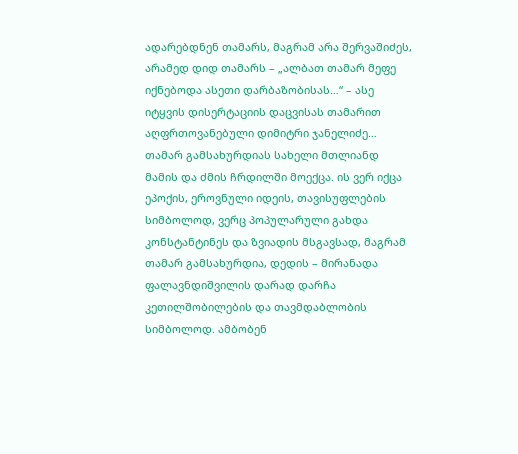ადარებდნენ თამარს, მაგრამ არა შერვაშიძეს, არამედ დიდ თამარს – „ალბათ თამარ მეფე იქნებოდა ასეთი დარბაზობისას…“ – ასე იტყვის დისერტაციის დაცვისას თამარით აღფრთოვანებული დიმიტრი ჯანელიძე…
თამარ გამსახურდიას სახელი მთლიანდ მამის და ძმის ჩრდილში მოექცა. ის ვერ იქცა ეპოქის, ეროვნული იდეის, თავისუფლების სიმბოლოდ, ვერც პოპულარული გახდა კონსტანტინეს და ზვიადის მსგავსად, მაგრამ თამარ გამსახურდია, დედის – მირანადა ფალავნდიშვილის დარად დარჩა კეთილშობილების და თავმდაბლობის სიმბოლოდ. ამბობენ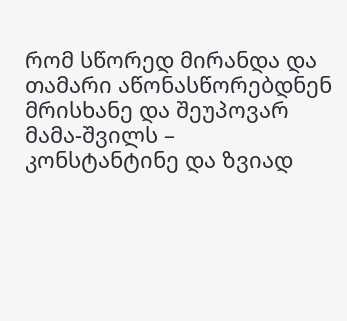რომ სწორედ მირანდა და თამარი აწონასწორებდნენ მრისხანე და შეუპოვარ მამა-შვილს – კონსტანტინე და ზვიად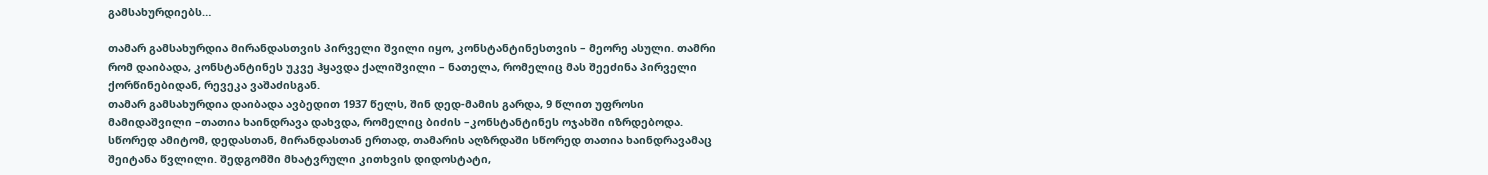გამსახურდიებს…

თამარ გამსახურდია მირანდასთვის პირველი შვილი იყო, კონსტანტინესთვის – მეორე ასული. თამრი რომ დაიბადა, კონსტანტინეს უკვე ჰყავდა ქალიშვილი – ნათელა, რომელიც მას შეეძინა პირველი ქორწინებიდან, რევეკა ვაშაძისგან.
თამარ გამსახურდია დაიბადა ავბედით 1937 წელს, შინ დედ-მამის გარდა, 9 წლით უფროსი მამიდაშვილი –თათია ხაინდრავა დახვდა, რომელიც ბიძის –კონსტანტინეს ოჯახში იზრდებოდა. სწორედ ამიტომ, დედასთან, მირანდასთან ერთად, თამარის აღზრდაში სწორედ თათია ხაინდრავამაც შეიტანა წვლილი. შედგომში მხატვრული კითხვის დიდოსტატი,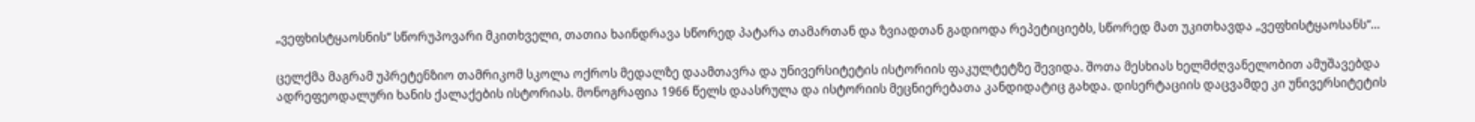„ვეფხისტყაოსნის“ სწორუპოვარი მკითხველი, თათია ხაინდრავა სწორედ პატარა თამართან და ზვიადთან გადიოდა რეპეტიციებს, სწორედ მათ უკითხავდა „ვეფხისტყაოსანს“…

ცელქმა მაგრამ უპრეტენზიო თამრიკომ სკოლა ოქროს მედალზე დაამთავრა და უნივერსიტეტის ისტორიის ფაკულტეტზე შევიდა. შოთა მესხიას ხელმძღვანელობით ამუშავებდა ადრეფეოდალური ხანის ქალაქების ისტორიას. მონოგრაფია 1966 წელს დაასრულა და ისტორიის მეცნიერებათა კანდიდატიც გახდა. დისერტაციის დაცვამდე კი უნივერსიტეტის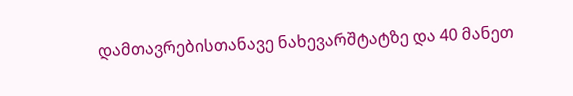დამთავრებისთანავე ნახევარშტატზე და 40 მანეთ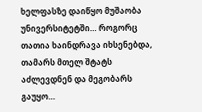ხელფასზე დაიწყო მუშაობა უნივერსიტეტში… როგორც თათია ხაინდრავა იხსენებდა, თამარს მთელ შტატს აძლევდნენ და მეგობარს გაუყო…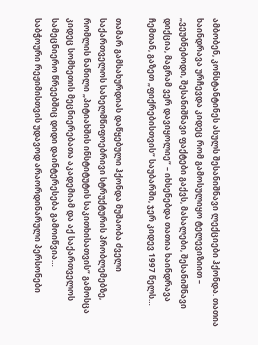ამბობენ, კონსტანტინეს ასულს შესანიშნავი ლექციები ჰქონდა. თათია ხაინდრავა ურჩევდა კიდეც რომ გამოსულიყო ტელევიზიით – „ვეუბნებოდი, შესანიშნავი ფაქტები გაქვს, მასალები, შესანიშნავი დიქცია, მაგრამ ვერ დავიყოლიე“ – იხსენებდა თათია ხაინდრავა ჩემთან, გაზეთ „ფიქრებისთვის“ საუბარში, ჯერ კიდევ 1997 წელს…

თამარ გამსახურდიას დაწყებული ჰქონდა მუშაობა ძველი საქართველოს სახელმწიფოებრივი სტრუქტურის პრობლემებზე, რომლის ნაწილი „პიტიახშის ინსტიტუტის საკითხისათვის“ გამოსცა კიდეც სომხეთის მეცნიერებათა აკადემიამ და აქ საქართველოს სამეცნიერო წრეებშიც დიდი დაინტერესება გამოიწვია…
საბჭოური რეჟიმისთვის უდავოდ არაორდინარული პერსონები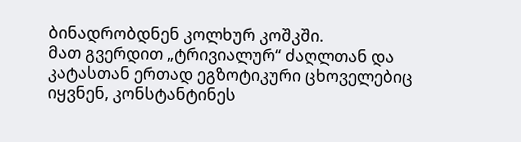ბინადრობდნენ კოლხურ კოშკში.
მათ გვერდით „ტრივიალურ“ ძაღლთან და კატასთან ერთად ეგზოტიკური ცხოველებიც იყვნენ, კონსტანტინეს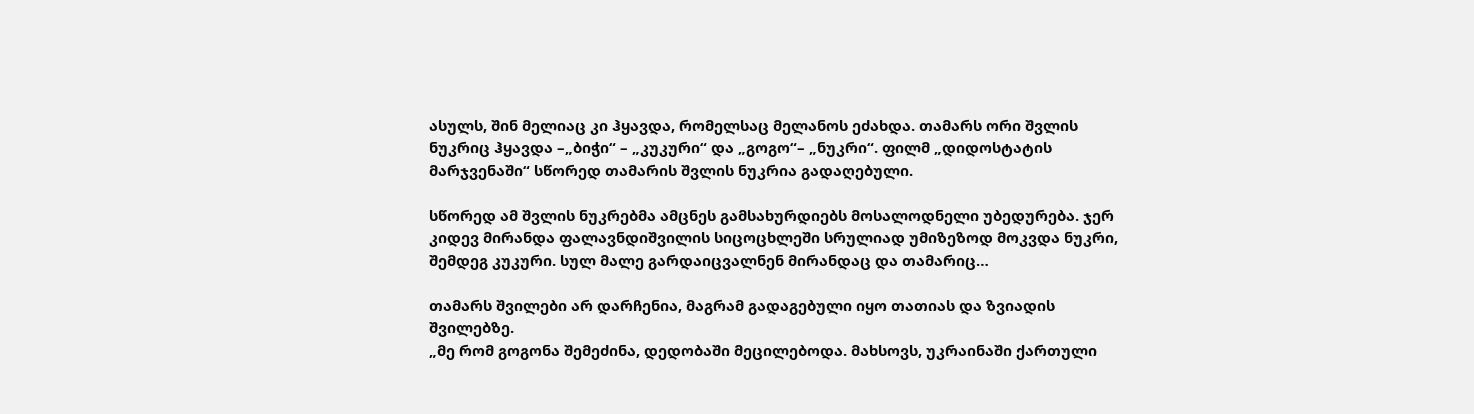ასულს, შინ მელიაც კი ჰყავდა, რომელსაც მელანოს ეძახდა. თამარს ორი შვლის ნუკრიც ჰყავდა –„ბიჭი“ – „კუკური“ და „გოგო“– „ნუკრი“. ფილმ „დიდოსტატის მარჯვენაში“ სწორედ თამარის შვლის ნუკრია გადაღებული.

სწორედ ამ შვლის ნუკრებმა ამცნეს გამსახურდიებს მოსალოდნელი უბედურება. ჯერ კიდევ მირანდა ფალავნდიშვილის სიცოცხლეში სრულიად უმიზეზოდ მოკვდა ნუკრი, შემდეგ კუკური. სულ მალე გარდაიცვალნენ მირანდაც და თამარიც…

თამარს შვილები არ დარჩენია, მაგრამ გადაგებული იყო თათიას და ზვიადის შვილებზე.
„მე რომ გოგონა შემეძინა, დედობაში მეცილებოდა. მახსოვს, უკრაინაში ქართული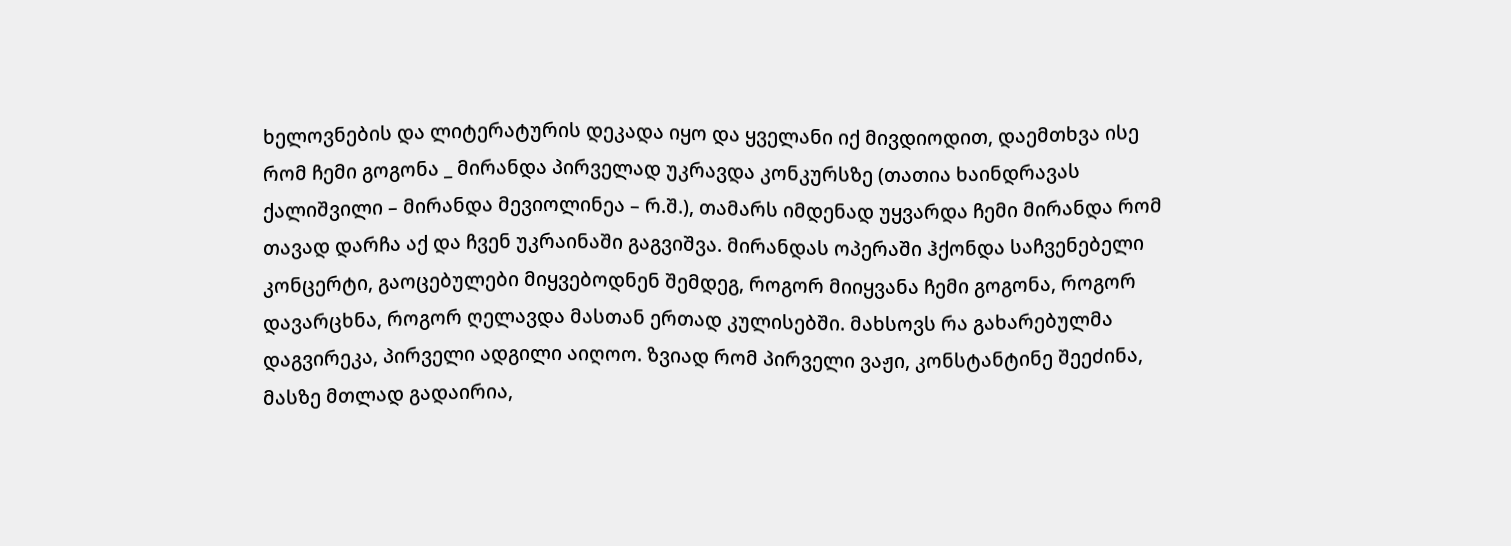ხელოვნების და ლიტერატურის დეკადა იყო და ყველანი იქ მივდიოდით, დაემთხვა ისე რომ ჩემი გოგონა _ მირანდა პირველად უკრავდა კონკურსზე (თათია ხაინდრავას ქალიშვილი – მირანდა მევიოლინეა – რ.შ.), თამარს იმდენად უყვარდა ჩემი მირანდა რომ თავად დარჩა აქ და ჩვენ უკრაინაში გაგვიშვა. მირანდას ოპერაში ჰქონდა საჩვენებელი კონცერტი, გაოცებულები მიყვებოდნენ შემდეგ, როგორ მიიყვანა ჩემი გოგონა, როგორ დავარცხნა, როგორ ღელავდა მასთან ერთად კულისებში. მახსოვს რა გახარებულმა დაგვირეკა, პირველი ადგილი აიღოო. ზვიად რომ პირველი ვაჟი, კონსტანტინე შეეძინა, მასზე მთლად გადაირია,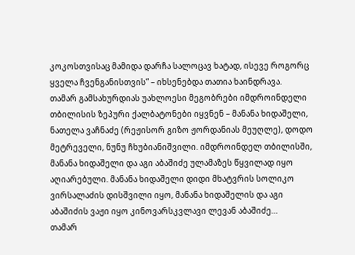კოკოსთვისაც მამიდა დარჩა სალოცავ ხატად, ისევე როგორც ყველა ჩვენგანისთვის“ – იხსენებდა თათია ხაინდრავა.
თამარ გამსახურდიას უახლოესი მეგობრები იმდროინდელი თბილისის ზეპური ქალბატონები იყვნენ – მანანა ხიდაშელი, ნათელა ვაჩნაძე (რეჟისორ გიზო ჟორდანიას მეუღლე), დოდო მეტრეველი, ნუნუ ჩხუბიანიშვილი. იმდროინდელ თბილისში, მანანა ხიდაშელი და აგი აბაშიძე ულამაზეს წყვილად იყო აღიარებული. მანანა ხიდაშელი დიდი მხატვრის სოლიკო ვირსალაძის დისშვილი იყო, მანანა ხიდაშელის და აგი აბაშიძის ვაჟი იყო კინოვარსკვლავი ლევან აბაშიძე…
თამარ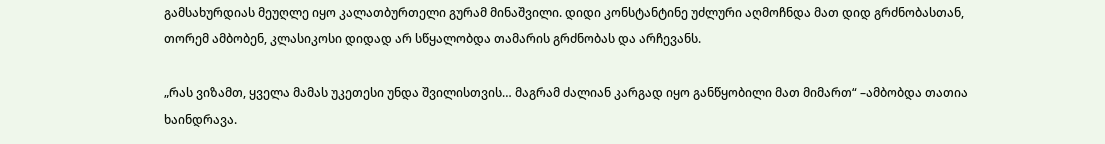გამსახურდიას მეუღლე იყო კალათბურთელი გურამ მინაშვილი. დიდი კონსტანტინე უძლური აღმოჩნდა მათ დიდ გრძნობასთან, თორემ ამბობენ, კლასიკოსი დიდად არ სწყალობდა თამარის გრძნობას და არჩევანს.

„რას ვიზამთ, ყველა მამას უკეთესი უნდა შვილისთვის… მაგრამ ძალიან კარგად იყო განწყობილი მათ მიმართ“ –ამბობდა თათია ხაინდრავა.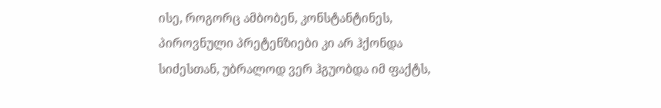ისე, როგორც ამბობენ, კონსტანტინეს, პიროვნული პრეტენზიები კი არ ჰქონდა სიძესთან, უბრალოდ ვერ ჰგუობდა იმ ფაქტს,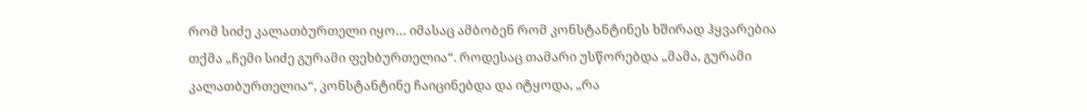რომ სიძე კალათბურთელი იყო… იმასაც ამბობენ რომ კონსტანტინეს ხშირად ჰყვარებია თქმა „ჩემი სიძე გურამი ფეხბურთელია“. როდესაც თამარი უსწორებდა „მამა, გურამი კალათბურთელია“, კონსტანტინე ჩაიცინებდა და იტყოდა, „რა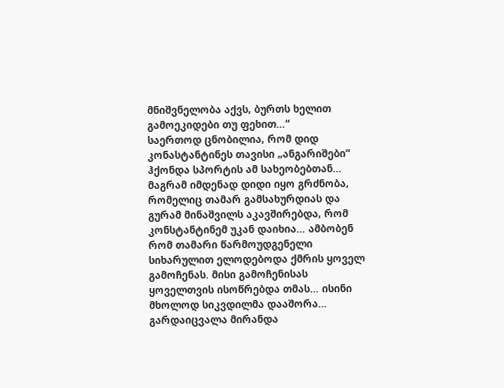მნიშვნელობა აქვს, ბურთს ხელით გამოეკიდები თუ ფეხით…“
საერთოდ ცნობილია, რომ დიდ კონასტანტინეს თავისი „ანგარიშები“ ჰქონდა სპორტის ამ სახეობებთან… მაგრამ იმდენად დიდი იყო გრძნობა, რომელიც თამარ გამსახურდიას და გურამ მინაშვილს აკავშირებდა, რომ კონსტანტინემ უკან დაიხია… ამბობენ რომ თამარი წარმოუდგენელი სიხარულით ელოდებოდა ქმრის ყოველ გამოჩენას. მისი გამოჩენისას ყოველთვის ისოწრებდა თმას… ისინი მხოლოდ სიკვდილმა დააშორა…
გარდაიცვალა მირანდა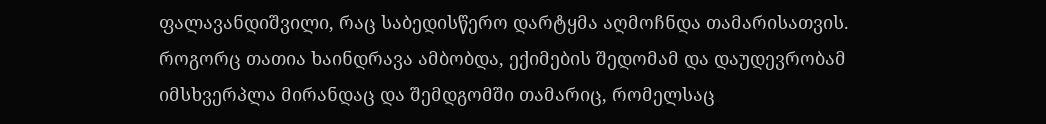ფალავანდიშვილი, რაც საბედისწერო დარტყმა აღმოჩნდა თამარისათვის. როგორც თათია ხაინდრავა ამბობდა, ექიმების შედომამ და დაუდევრობამ იმსხვერპლა მირანდაც და შემდგომში თამარიც, რომელსაც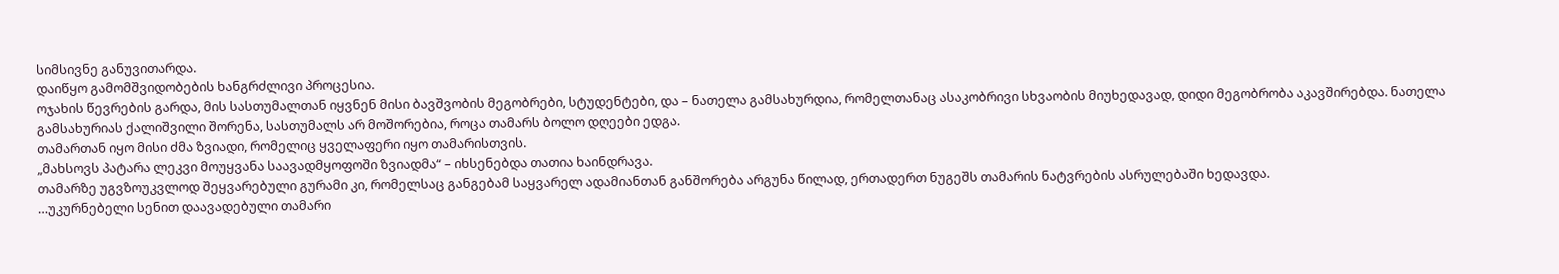სიმსივნე განუვითარდა.
დაიწყო გამომშვიდობების ხანგრძლივი პროცესია.
ოჯახის წევრების გარდა, მის სასთუმალთან იყვნენ მისი ბავშვობის მეგობრები, სტუდენტები, და – ნათელა გამსახურდია, რომელთანაც ასაკობრივი სხვაობის მიუხედავად, დიდი მეგობრობა აკავშირებდა. ნათელა გამსახურიას ქალიშვილი შორენა, სასთუმალს არ მოშორებია, როცა თამარს ბოლო დღეები ედგა.
თამართან იყო მისი ძმა ზვიადი, რომელიც ყველაფერი იყო თამარისთვის.
„მახსოვს პატარა ლეკვი მოუყვანა საავადმყოფოში ზვიადმა“ – იხსენებდა თათია ხაინდრავა.
თამარზე უგვზოუკვლოდ შეყვარებული გურამი კი, რომელსაც განგებამ საყვარელ ადამიანთან განშორება არგუნა წილად, ერთადერთ ნუგეშს თამარის ნატვრების ასრულებაში ხედავდა.
…უკურნებელი სენით დაავადებული თამარი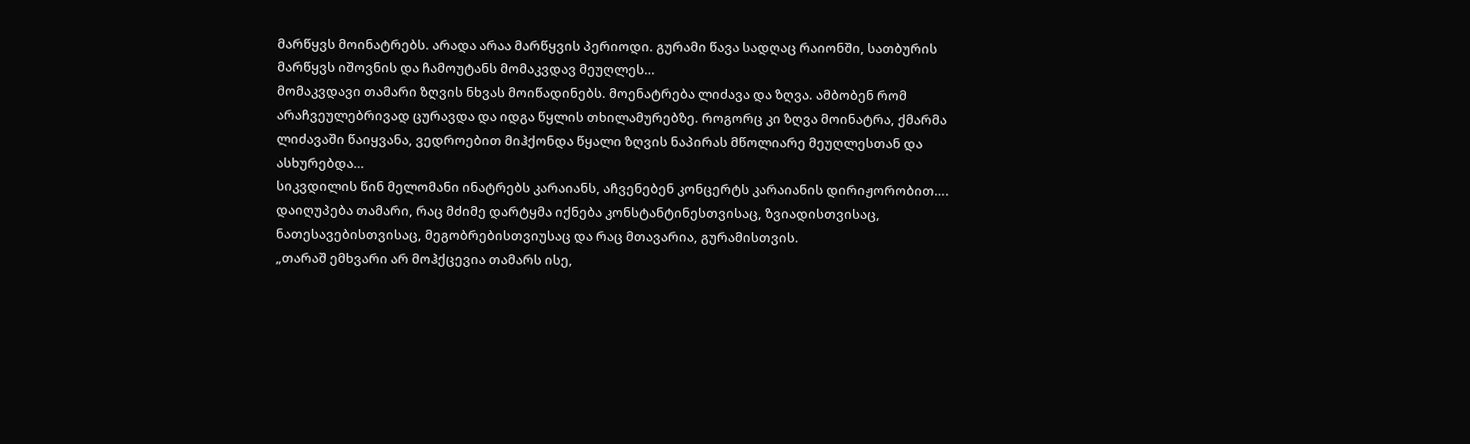მარწყვს მოინატრებს. არადა არაა მარწყვის პერიოდი. გურამი წავა სადღაც რაიონში, სათბურის მარწყვს იშოვნის და ჩამოუტანს მომაკვდავ მეუღლეს…
მომაკვდავი თამარი ზღვის ნხვას მოიწადინებს. მოენატრება ლიძავა და ზღვა. ამბობენ რომ არაჩვეულებრივად ცურავდა და იდგა წყლის თხილამურებზე. როგორც კი ზღვა მოინატრა, ქმარმა ლიძავაში წაიყვანა, ვედროებით მიჰქონდა წყალი ზღვის ნაპირას მწოლიარე მეუღლესთან და ასხურებდა…
სიკვდილის წინ მელომანი ინატრებს კარაიანს, აჩვენებენ კონცერტს კარაიანის დირიჟორობით….
დაიღუპება თამარი, რაც მძიმე დარტყმა იქნება კონსტანტინესთვისაც, ზვიადისთვისაც, ნათესავებისთვისაც, მეგობრებისთვიუსაც და რაც მთავარია, გურამისთვის.
„თარაშ ემხვარი არ მოჰქცევია თამარს ისე,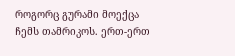როგორც გურამი მოექცა ჩემს თამრიკოს. ერთ-ერთ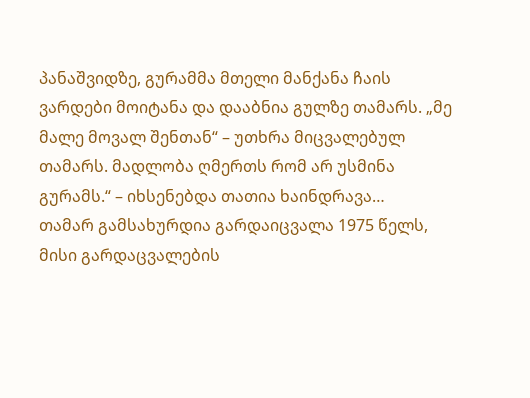პანაშვიდზე, გურამმა მთელი მანქანა ჩაის ვარდები მოიტანა და დააბნია გულზე თამარს. „მე მალე მოვალ შენთან“ – უთხრა მიცვალებულ თამარს. მადლობა ღმერთს რომ არ უსმინა გურამს.“ – იხსენებდა თათია ხაინდრავა…
თამარ გამსახურდია გარდაიცვალა 1975 წელს, მისი გარდაცვალების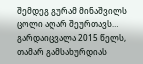შემდეგ გურამ მინაშვილს ცოლი აღარ შეურთავს… გარდაიცვალა 2015 წელს, თამარ გამსახურდიას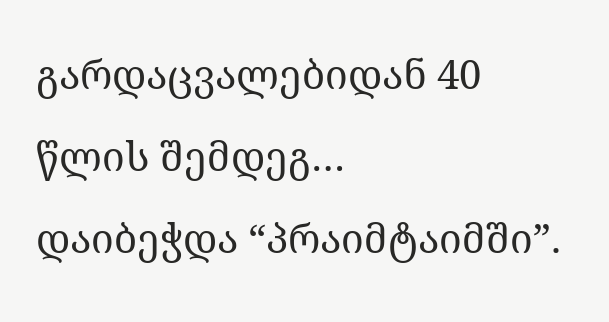გარდაცვალებიდან 40 წლის შემდეგ…
დაიბეჭდა “პრაიმტაიმში”.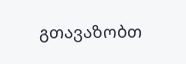გთავაზობთ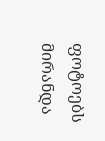ფოტოებს მირანდა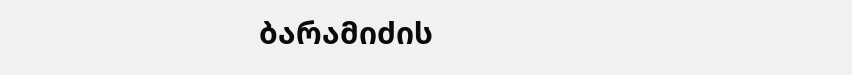ბარამიძის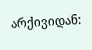არქივიდან: